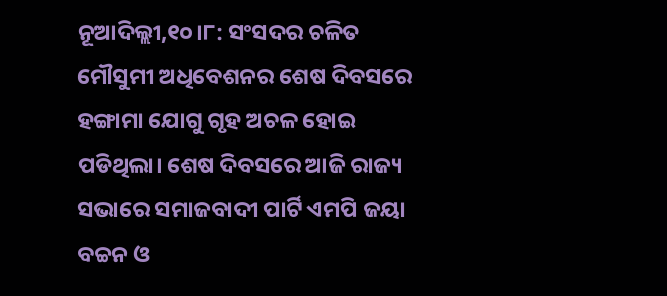ନୂଆଦିଲ୍ଲୀ,୧୦।୮: ସଂସଦର ଚଳିତ ମୌସୁମୀ ଅଧିବେଶନର ଶେଷ ଦିବସରେ ହଙ୍ଗାମା ଯୋଗୁ ଗୃହ ଅଚଳ ହୋଇ ପଡିଥିଲା। ଶେଷ ଦିବସରେ ଆଜି ରାଜ୍ୟ ସଭାରେ ସମାଜବାଦୀ ପାର୍ଟି ଏମପି ଜୟା ବଚ୍ଚନ ଓ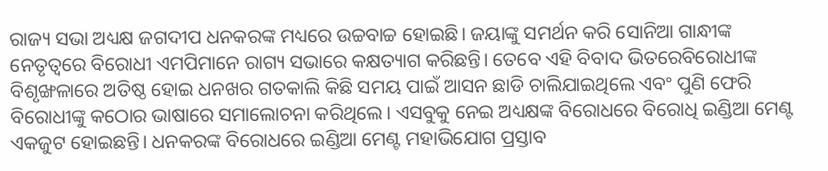ରାଜ୍ୟ ସଭା ଅଧ୍ୟକ୍ଷ ଜଗଦୀପ ଧନକରଙ୍କ ମଧ୍ୟରେ ଉଚ୍ଚବାଚ୍ଚ ହୋଇଛି। ଜୟାଙ୍କୁ ସମର୍ଥନ କରି ସୋନିଆ ଗାନ୍ଧୀଙ୍କ ନେତୃତ୍ୱରେ ବିରୋଧୀ ଏମପିମାନେ ରାଗ୍ୟ ସଭାରେ କକ୍ଷତ୍ୟାଗ କରିଛନ୍ତି। ତେବେ ଏହି ବିବାଦ ଭିତରେବିରୋଧୀଙ୍କ ବିଶୃଙ୍ଖଳାରେ ଅତିଷ୍ଠ ହୋଇ ଧନଖର ଗତକାଲି କିଛି ସମୟ ପାଇଁ ଆସନ ଛାଡି ଚାଲିଯାଇଥିଲେ ଏବଂ ପୁଣି ଫେରି ବିରୋଧୀଙ୍କୁ କଠୋର ଭାଷାରେ ସମାଲୋଚନା କରିଥିଲେ। ଏସବୁକୁ ନେଇ ଅଧ୍ୟକ୍ଷଙ୍କ ବିରୋଧରେ ବିରୋଧି ଇଣ୍ଡିଆ ମେଣ୍ଟ ଏକଜୁଟ ହୋଇଛନ୍ତି। ଧନକରଙ୍କ ବିରୋଧରେ ଇଣ୍ଡିଆ ମେଣ୍ଟ ମହାଭିଯୋଗ ପ୍ରସ୍ତାବ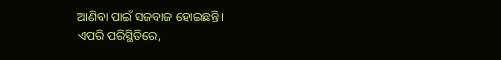ଆଣିବା ପାଇଁ ସଜବାଜ ହୋଇଛନ୍ତି।
ଏପରି ପରିସ୍ଥିତିରେ,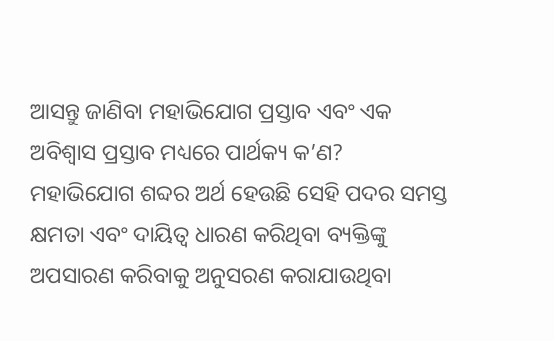ଆସନ୍ତୁ ଜାଣିବା ମହାଭିଯୋଗ ପ୍ରସ୍ତାବ ଏବଂ ଏକ ଅବିଶ୍ୱାସ ପ୍ରସ୍ତାବ ମଧ୍ୟରେ ପାର୍ଥକ୍ୟ କ’ଣ?
ମହାଭିଯୋଗ ଶବ୍ଦର ଅର୍ଥ ହେଉଛି ସେହି ପଦର ସମସ୍ତ କ୍ଷମତା ଏବଂ ଦାୟିତ୍ୱ ଧାରଣ କରିଥିବା ବ୍ୟକ୍ତିଙ୍କୁ ଅପସାରଣ କରିବାକୁ ଅନୁସରଣ କରାଯାଉଥିବା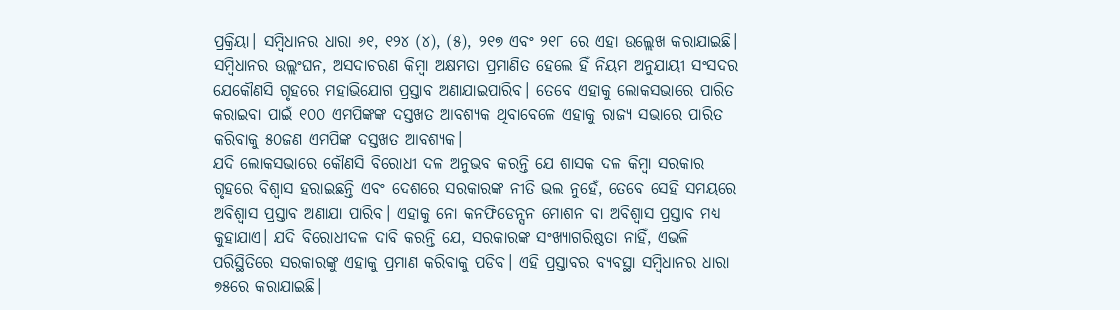ପ୍ରକ୍ରିୟା। ସମ୍ବିଧାନର ଧାରା ୬୧, ୧୨୪ (୪), (୫), ୨୧୭ ଏବଂ ୨୧୮ ରେ ଏହା ଉଲ୍ଲେଖ କରାଯାଇଛି। ସମ୍ବିଧାନର ଉଲ୍ଲଂଘନ, ଅସଦାଚରଣ କିମ୍ବା ଅକ୍ଷମତା ପ୍ରମାଣିତ ହେଲେ ହିଁ ନିୟମ ଅନୁଯାୟୀ ସଂସଦର ଯେକୌଣସି ଗୃହରେ ମହାଭିଯୋଗ ପ୍ରସ୍ତାବ ଅଣାଯାଇପାରିବ। ତେବେ ଏହାକୁ ଲୋକସଭାରେ ପାରିତ କରାଇବା ପାଇଁ ୧୦୦ ଏମପିଙ୍କଙ୍କ ଦସ୍ତଖତ ଆବଶ୍ୟକ ଥିବାବେଳେ ଏହାକୁ ରାଜ୍ୟ ସଭାରେ ପାରିତ କରିବାକୁ ୫୦ଜଣ ଏମପିଙ୍କ ଦସ୍ତଖତ ଆବଶ୍ୟକ।
ଯଦି ଲୋକସଭାରେ କୌଣସି ବିରୋଧୀ ଦଳ ଅନୁଭବ କରନ୍ତି ଯେ ଶାସକ ଦଳ କିମ୍ବା ସରକାର ଗୃହରେ ବିଶ୍ୱାସ ହରାଇଛନ୍ତି ଏବଂ ଦେଶରେ ସରକାରଙ୍କ ନୀତି ଭଲ ନୁହେଁ, ତେବେ ସେହି ସମୟରେ ଅବିଶ୍ୱାସ ପ୍ରସ୍ତାବ ଅଣାଯା ପାରିବ। ଏହାକୁ ନୋ କନଫିଡେନ୍ସନ ମୋଶନ ବା ଅବିଶ୍ୱାସ ପ୍ରସ୍ତାବ ମଧ୍ୟ କୁହାଯାଏ। ଯଦି ବିରୋଧୀଦଳ ଦାବି କରନ୍ତି ଯେ, ସରକାରଙ୍କ ସଂଖ୍ୟାଗରିଷ୍ଠତା ନାହିଁ, ଏଭଳି ପରିସ୍ଥିତିରେ ସରକାରଙ୍କୁ ଏହାକୁ ପ୍ରମାଣ କରିବାକୁ ପଡିବ। ଏହି ପ୍ରସ୍ତାବର ବ୍ୟବସ୍ଥା ସମ୍ବିଧାନର ଧାରା ୭୫ରେ କରାଯାଇଛି।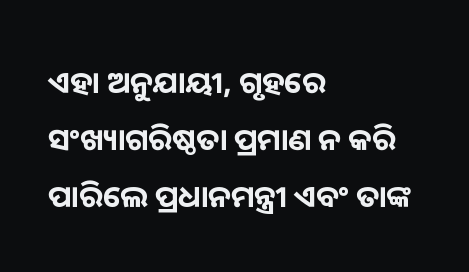ଏହା ଅନୁଯାୟୀ, ଗୃହରେ ସଂଖ୍ୟାଗରିଷ୍ଠତା ପ୍ରମାଣ ନ କରି ପାରିଲେ ପ୍ରଧାନମନ୍ତ୍ରୀ ଏବଂ ତାଙ୍କ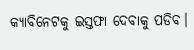କ୍ୟାବିନେଟକୁ ଇସ୍ତଫା ଦେବାକୁ ପଡିବ।